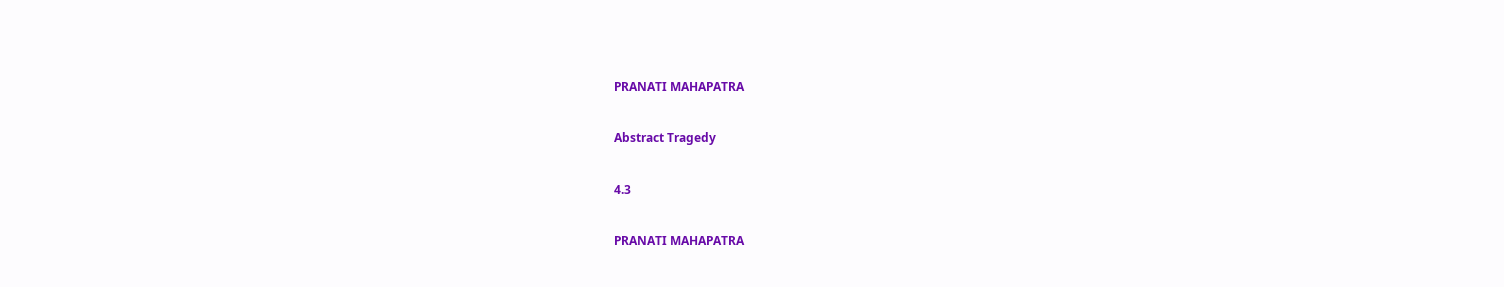PRANATI MAHAPATRA

Abstract Tragedy

4.3

PRANATI MAHAPATRA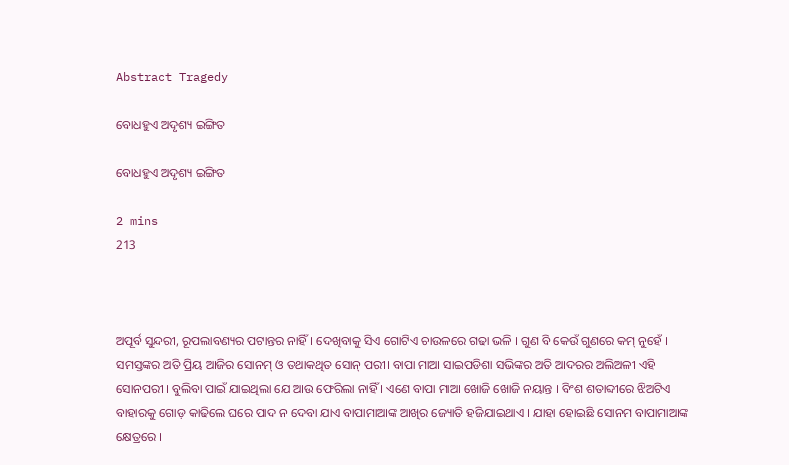Abstract Tragedy

ବୋଧହୁଏ ଅଦୃଶ୍ୟ ଇଙ୍ଗିତ

ବୋଧହୁଏ ଅଦୃଶ୍ୟ ଇଙ୍ଗିତ

2 mins
213



ଅପୂର୍ବ ସୁନ୍ଦରୀ, ରୂପଲାବଣ୍ୟର ପଟାନ୍ତର ନାହିଁ। ଦେଖିବାକୁ ସିଏ ଗୋଟିଏ ଚାଉଳରେ ଗଢା ଭଳି । ଗୁଣ ବି କେଉଁ ଗୁଣରେ କମ୍ ନୁହେଁ । ସମସ୍ତଙ୍କର ଅତି ପ୍ରିୟ ଆଜିର ସୋନମ୍ ଓ ତଥାକଥିତ ସୋନ୍ ପରୀ। ବାପା ମାଆ ସାଇପଡିଶା ସଭିଙ୍କର ଅତି ଆଦରର ଅଲିଅଳୀ ଏହି ସୋନପରୀ । ବୁଲିବା ପାଇଁ ଯାଇଥିଲା ଯେ ଆଉ ଫେରିଲା ନାହିଁ । ଏଣେ ବାପା ମାଆ ଖୋଜି ଖୋଜି ନୟାନ୍ତ । ବିଂଶ ଶତାବ୍ଦୀରେ ଝିଅଟିଏ ବାହାରକୁ ଗୋଡ଼ କାଢିଲେ ଘରେ ପାଦ ନ ଦେବା ଯାଏ ବାପାମାଆଙ୍କ ଆଖିର ଜ୍ୟୋତି ହଜିଯାଇଥାଏ । ଯାହା ହୋଇଛି ସୋନମ ବାପାମାଆଙ୍କ କ୍ଷେତ୍ରରେ ।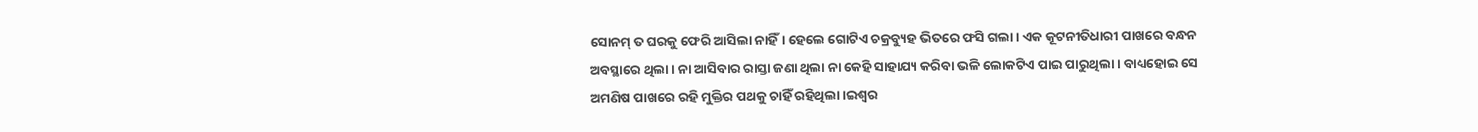ସୋନମ୍ ତ ଘରକୁ ଫେରି ଆସିଲା ନାହିଁ। ହେଲେ ଗୋଟିଏ ଚକ୍ରବ୍ୟୁହ ଭିତରେ ଫସି ଗଲା । ଏକ କୂଟନୀତିଧାରୀ ପାଖରେ ବନ୍ଧନ ଅବସ୍ଥାରେ ଥିଲା । ନା ଆସିବାର ରାସ୍ତା ଜଣା ଥିଲା ନା କେହି ସାହାଯ୍ୟ କରିବା ଭଳି ଲୋକଟିଏ ପାଇ ପାରୁଥିଲା । ବାଧ୍ୟହୋଇ ସେ ଅମଣିଷ ପାଖରେ ରହି ମୁକ୍ତିର ପଥକୁ ଚାହିଁ ରହିଥିଲା ।ଇଶ୍ଵର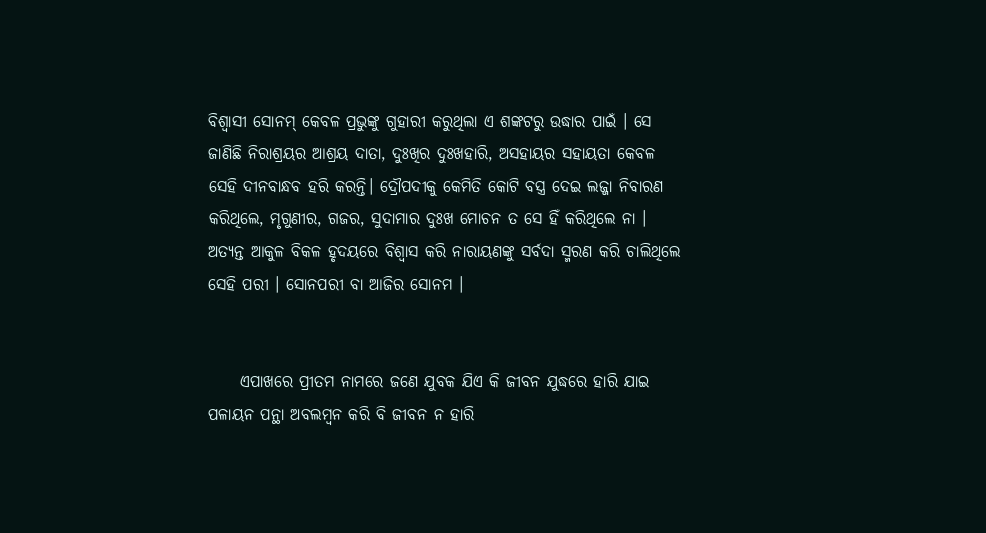ବିଶ୍ଵାସୀ ସୋନମ୍ କେବଳ ପ୍ରଭୁଙ୍କୁ ଗୁହାରୀ କରୁଥିଲା ଏ ଶଙ୍କଟରୁ ଉଦ୍ଧାର ପାଇଁ । ସେ ଜାଣିଛି ନିରାଶ୍ରୟର ଆଶ୍ରୟ ଦାତା, ଦୁଃଖିର ଦୁଃଖହାରି, ଅସହାୟର ସହାୟତା କେବଳ ସେହି ଦୀନବାନ୍ଧବ ହରି କରନ୍ତି। ଦ୍ରୌପଦୀକୁ କେମିତି କୋଟି ବସ୍ତ୍ର ଦେଇ ଲଜ୍ଜା ନିବାରଣ କରିଥିଲେ, ମୃଗୁଣୀର, ଗଜର, ସୁଦାମାର ଦୁଃଖ ମୋଚନ ତ ସେ ହିଁ କରିଥିଲେ ନା । ଅତ୍ୟନ୍ତ ଆକୁଳ ବିକଳ ହୃଦୟରେ ବିଶ୍ଵାସ କରି ନାରାୟଣଙ୍କୁ ସର୍ବଦା ସ୍ମରଣ କରି ଚାଲିଥିଲେ ସେହି ପରୀ । ସୋନପରୀ ବା ଆଜିର ସୋନମ ।


     ଏପାଖରେ ପ୍ରୀତମ ନାମରେ ଜଣେ ଯୁବକ ଯିଏ କି ଜୀବନ ଯୁଦ୍ଧରେ ହାରି ଯାଇ ପଳାୟନ ପନ୍ଥା ଅବଲମ୍ବନ କରି ବି ଜୀବନ ନ ହାରି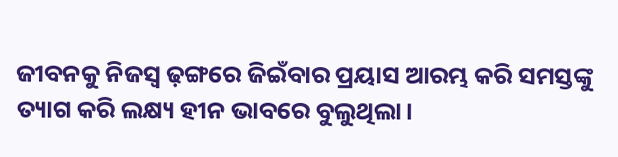ଜୀବନକୁ ନିଜସ୍ୱ ଢ଼ଙ୍ଗରେ ଜିଇଁବାର ପ୍ରୟାସ ଆରମ୍ଭ କରି ସମସ୍ତଙ୍କୁ ତ୍ୟାଗ କରି ଲକ୍ଷ୍ୟ ହୀନ ଭାବରେ ବୁଲୁଥିଲା।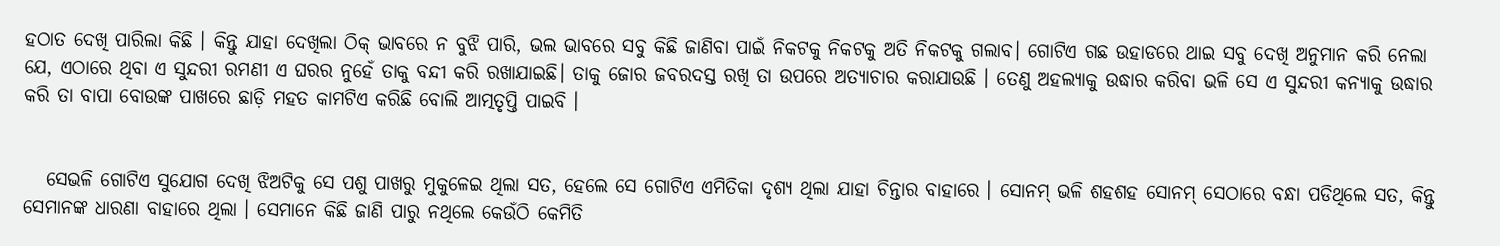ହଠାତ ଦେଖି ପାରିଲା କିଛି । କିନ୍ତୁ ଯାହା ଦେଖିଲା ଠିକ୍ ଭାବରେ ନ ବୁଝି ପାରି, ଭଲ ଭାବରେ ସବୁ କିଛି ଜାଣିବା ପାଇଁ ନିକଟକୁ ନିକଟକୁ ଅତି ନିକଟକୁ ଗଲାବ। ଗୋଟିଏ ଗଛ ଉହାଡରେ ଥାଇ ସବୁ ଦେଖି ଅନୁମାନ କରି ନେଲା ଯେ, ଏଠାରେ ଥିବା ଏ ସୁନ୍ଦରୀ ରମଣୀ ଏ ଘରର ନୁହେଁ ତାକୁ ବନ୍ଦୀ କରି ରଖାଯାଇଛି। ତାକୁ ଜୋର ଜବରଦସ୍ତ ରଖି ତା ଉପରେ ଅତ୍ୟାଚାର କରାଯାଉଛି । ତେଣୁ ଅହଲ୍ୟାକୁ ଉଦ୍ଧାର କରିବା ଭଳି ସେ ଏ ସୁନ୍ଦରୀ କନ୍ୟାକୁ ଉଦ୍ଧାର କରି ତା ବାପା ବୋଉଙ୍କ ପାଖରେ ଛାଡ଼ି ମହତ କାମଟିଏ କରିଛି ବୋଲି ଆତ୍ମତୃପ୍ତି ପାଇବି ।


   ସେଭଳି ଗୋଟିଏ ସୁଯୋଗ ଦେଖି ଝିଅଟିକୁ ସେ ପଶୁ ପାଖରୁ ମୁକୁଳେଇ ଥିଲା ସତ, ହେଲେ ସେ ଗୋଟିଏ ଏମିତିକା ଦୃଶ୍ୟ ଥିଲା ଯାହା ଚିନ୍ତାର ବାହାରେ । ସୋନମ୍ ଭଳି ଶହଶହ ସୋନମ୍ ସେଠାରେ ବନ୍ଧା ପଡିଥିଲେ ସତ, କିନ୍ତୁ ସେମାନଙ୍କ ଧାରଣା ବାହାରେ ଥିଲା । ସେମାନେ କିଛି ଜାଣି ପାରୁ ନଥିଲେ କେଉଁଠି କେମିତି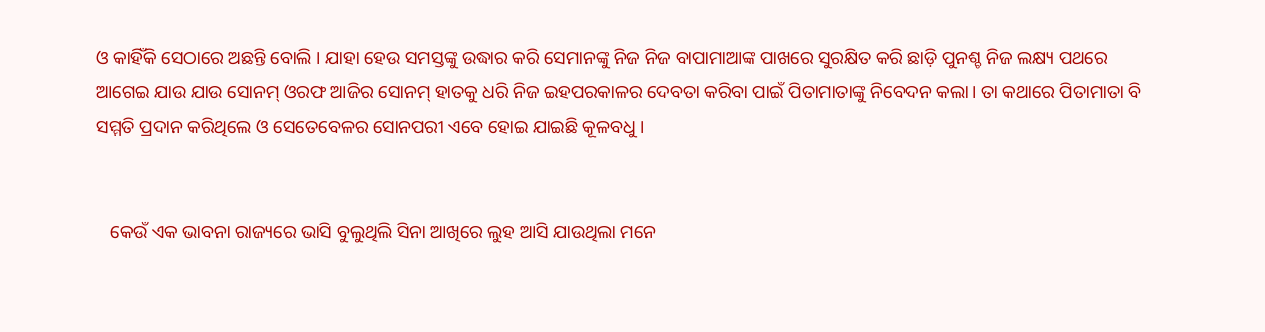ଓ କାହିଁକି ସେଠାରେ ଅଛନ୍ତି ବୋଲି । ଯାହା ହେଉ ସମସ୍ତଙ୍କୁ ଉଦ୍ଧାର କରି ସେମାନଙ୍କୁ ନିଜ ନିଜ ବାପାମାଆଙ୍କ ପାଖରେ ସୁରକ୍ଷିତ କରି ଛାଡ଼ି ପୁନଶ୍ଚ ନିଜ ଲକ୍ଷ୍ୟ ପଥରେ ଆଗେଇ ଯାଉ ଯାଉ ସୋନମ୍ ଓରଫ ଆଜିର ସୋନମ୍ ହାତକୁ ଧରି ନିଜ ଇହପରକାଳର ଦେବତା କରିବା ପାଇଁ ପିତାମାତାଙ୍କୁ ନିବେଦନ କଲା। ତା କଥାରେ ପିତାମାତା ବି ସମ୍ମତି ପ୍ରଦାନ କରିଥିଲେ ଓ ସେତେବେଳର ସୋନପରୀ ଏବେ ହୋଇ ଯାଇଛି କୂଳବଧୁ ।


   କେଉଁ ଏକ ଭାବନା ରାଜ୍ୟରେ ଭାସି ବୁଲୁଥିଲି ସିନା ଆଖିରେ ଲୁହ ଆସି ଯାଉଥିଲା ମନେ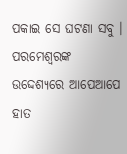ପକାଇ ସେ ଘଟଣା ସବୁ । ପରମେଶ୍ବରଙ୍କ ଉଦ୍ଦେଶ୍ୟରେ ଆପେଆପେ ହାତ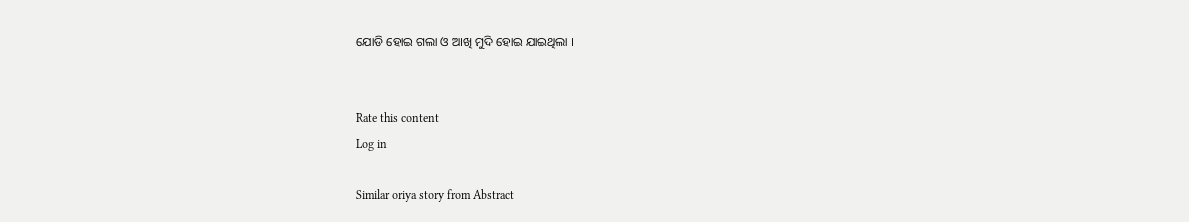ଯୋଡି ହୋଇ ଗଲା ଓ ଆଖି ମୁଦି ହୋଇ ଯାଇଥିଲା ।


Rate this content
Log in

Similar oriya story from Abstract